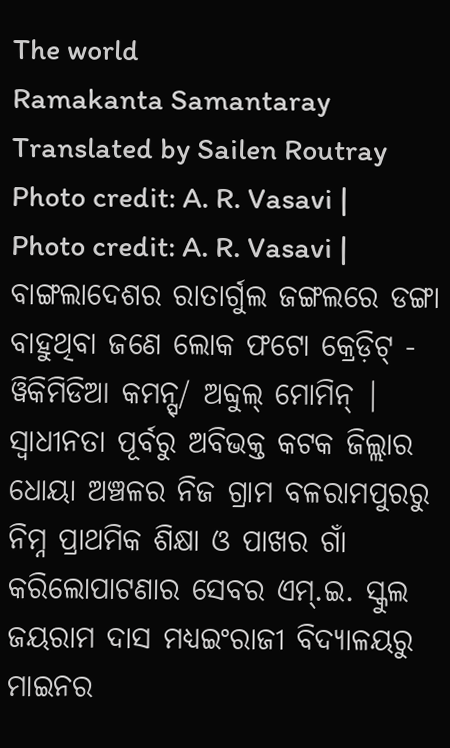The world
Ramakanta Samantaray
Translated by Sailen Routray
Photo credit: A. R. Vasavi |
Photo credit: A. R. Vasavi |
ବାଙ୍ଗଲାଦେଶର ରାତାର୍ଗୁଲ ଜଙ୍ଗଲରେ ଡଙ୍ଗା ବାହୁଥିବା ଜଣେ ଲୋକ ଫଟୋ କ୍ରେଡ଼ିଟ୍ - ୱିକିମିଡିଆ କମନ୍ସ୍/ ଅବ୍ଦୁଲ୍ ମୋମିନ୍ |
ସ୍ୱାଧୀନତା ପୂର୍ବରୁ ଅବିଭକ୍ତ କଟକ ଜିଲ୍ଲାର ଧୋୟା ଅଞ୍ଚଳର ନିଜ ଗ୍ରାମ ବଳରାମପୁରରୁ ନିମ୍ନ ପ୍ରାଥମିକ ଶିକ୍ଷା ଓ ପାଖର ଗାଁ କରିଲୋପାଟଣାର ସେବର ଏମ୍.ଇ. ସ୍କୁଲ ଜୟରାମ ଦାସ ମଧ୍ୟଇଂରାଜୀ ବିଦ୍ୟାଳୟରୁ ମାଇନର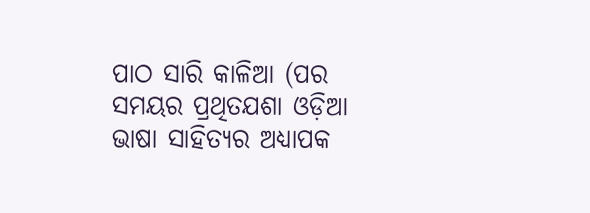ପାଠ ସାରି କାଳିଆ (ପର ସମୟର ପ୍ରଥିତଯଶା ଓଡ଼ିଆ ଭାଷା ସାହିତ୍ୟର ଅଧ୍ୟାପକ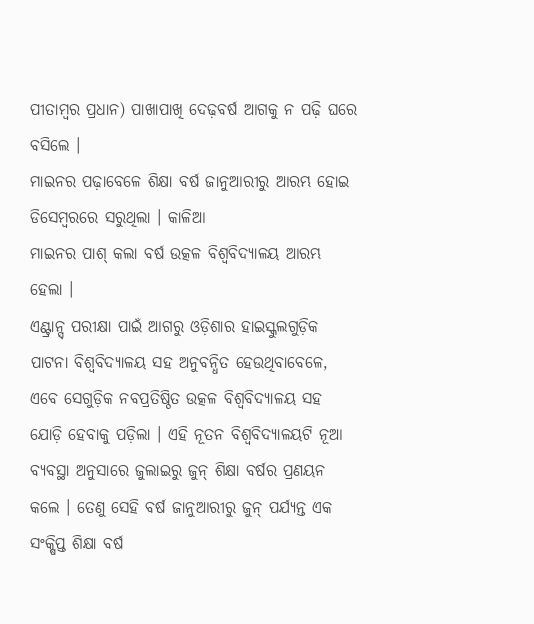ପୀତାମ୍ବର ପ୍ରଧାନ) ପାଖାପାଖି ଦେଢ଼ବର୍ଷ ଆଗକୁ ନ ପଢ଼ି ଘରେ ବସିଲେ ।
ମାଇନର ପଢ଼ାବେଳେ ଶିକ୍ଷା ବର୍ଷ ଜାନୁଆରୀରୁ ଆରମ୍ଭ ହୋଇ ଡିସେମ୍ବରରେ ସରୁଥିଲା । କାଳିଆ
ମାଇନର ପାଶ୍ କଲା ବର୍ଷ ଉତ୍କଳ ବିଶ୍ୱବିଦ୍ୟାଳୟ ଆରମ୍ଭ ହେଲା ।
ଏଣ୍ଟ୍ରାନ୍ସ୍ ପରୀକ୍ଷା ପାଇଁ ଆଗରୁ ଓଡ଼ିଶାର ହାଇସ୍କୁଲଗୁଡ଼ିକ ପାଟନା ବିଶ୍ୱବିଦ୍ୟାଳୟ ସହ ଅନୁବନ୍ଧିତ ହେଉଥିବାବେଳେ, ଏବେ ସେଗୁଡ଼ିକ ନବପ୍ରତିଷ୍ଠିତ ଉତ୍କଳ ବିଶ୍ୱବିଦ୍ୟାଳୟ ସହ ଯୋଡ଼ି ହେବାକୁ ପଡ଼ିଲା । ଏହି ନୂତନ ବିଶ୍ୱବିଦ୍ୟାଳୟଟି ନୂଆ ବ୍ୟବସ୍ଥା ଅନୁସାରେ ଜୁଲାଇରୁ ଜୁନ୍ ଶିକ୍ଷା ବର୍ଷର ପ୍ରଣୟନ କଲେ । ତେଣୁ ସେହି ବର୍ଷ ଜାନୁଆରୀରୁ ଜୁନ୍ ପର୍ଯ୍ୟନ୍ତ ଏକ ସଂକ୍ଷିପ୍ତ ଶିକ୍ଷା ବର୍ଷ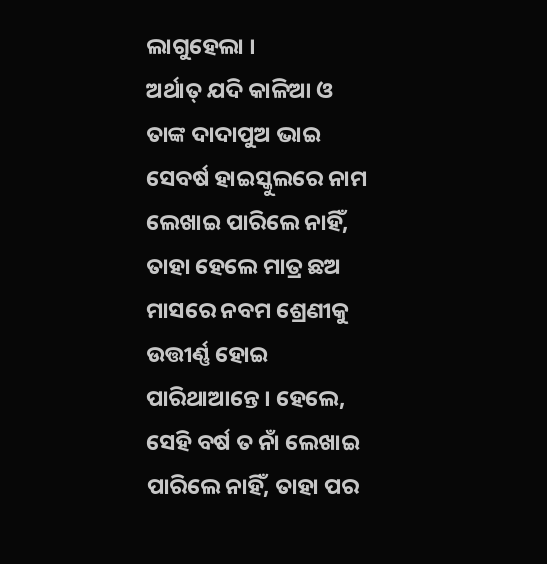ଲାଗୁହେଲା ।
ଅର୍ଥାତ୍ ଯଦି କାଳିଆ ଓ ତାଙ୍କ ଦାଦାପୁଅ ଭାଇ ସେବର୍ଷ ହାଇସ୍କୁଲରେ ନାମ ଲେଖାଇ ପାରିଲେ ନାହିଁ, ତାହା ହେଲେ ମାତ୍ର ଛଅ ମାସରେ ନବମ ଶ୍ରେଣୀକୁ ଉତ୍ତୀର୍ଣ୍ଣ ହୋଇ ପାରିଥାଆନ୍ତେ । ହେଲେ, ସେହି ବର୍ଷ ତ ନାଁ ଲେଖାଇ ପାରିଲେ ନାହିଁ, ତାହା ପର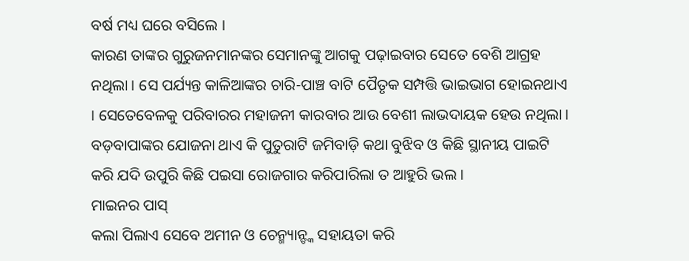ବର୍ଷ ମଧ୍ୟ ଘରେ ବସିଲେ ।
କାରଣ ତାଙ୍କର ଗୁରୁଜନମାନଙ୍କର ସେମାନଙ୍କୁ ଆଗକୁ ପଢ଼ାଇବାର ସେତେ ବେଶି ଆଗ୍ରହ ନଥିଲା । ସେ ପର୍ଯ୍ୟନ୍ତ କାଳିଆଙ୍କର ଚାରି-ପାଞ୍ଚ ବାଟି ପୈତୃକ ସମ୍ପତ୍ତି ଭାଇଭାଗ ହୋଇନଥାଏ । ସେତେବେଳକୁ ପରିବାରର ମହାଜନୀ କାରବାର ଆଉ ବେଶୀ ଲାଭଦାୟକ ହେଉ ନଥିଲା । ବଡ଼ବାପାଙ୍କର ଯୋଜନା ଥାଏ କି ପୁତୁରାଟି ଜମିବାଡ଼ି କଥା ବୁଝିବ ଓ କିଛି ସ୍ଥାନୀୟ ପାଇଟି କରି ଯଦି ଉପୁରି କିଛି ପଇସା ରୋଜଗାର କରିପାରିଲା ତ ଆହୁରି ଭଲ ।
ମାଇନର ପାସ୍
କଲା ପିଲାଏ ସେବେ ଅମୀନ ଓ ଚେନ୍ମ୍ୟାନ୍ଙ୍କ ସହାୟତା କରି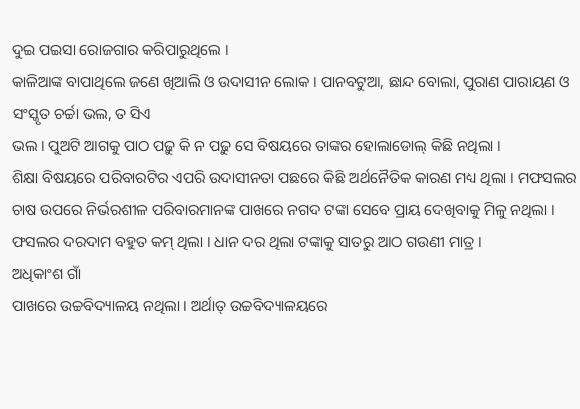ଦୁଇ ପଇସା ରୋଜଗାର କରିପାରୁଥିଲେ ।
କାଳିଆଙ୍କ ବାପାଥିଲେ ଜଣେ ଖିଆଲି ଓ ଉଦାସୀନ ଲୋକ । ପାନବଟୁଆ, ଛାନ୍ଦ ବୋଲା, ପୁରାଣ ପାରାୟଣ ଓ
ସଂସ୍କୃତ ଚର୍ଚ୍ଚା ଭଲ, ତ ସିଏ
ଭଲ । ପୁଅଟି ଆଗକୁ ପାଠ ପଢ଼ୁ କି ନ ପଢ଼ୁ ସେ ବିଷୟରେ ତାଙ୍କର ହୋଲାଡୋଲ୍ କିଛି ନଥିଲା ।
ଶିକ୍ଷା ବିଷୟରେ ପରିବାରଟିର ଏପରି ଉଦାସୀନତା ପଛରେ କିଛି ଅର୍ଥନୈତିକ କାରଣ ମଧ୍ୟ ଥିଲା । ମଫସଲର ଚାଷ ଉପରେ ନିର୍ଭରଶୀଳ ପରିବାରମାନଙ୍କ ପାଖରେ ନଗଦ ଟଙ୍କା ସେବେ ପ୍ରାୟ ଦେଖିବାକୁ ମିଳୁ ନଥିଲା । ଫସଲର ଦରଦାମ ବହୁତ କମ୍ ଥିଲା । ଧାନ ଦର ଥିଲା ଟଙ୍କାକୁ ସାତରୁ ଆଠ ଗଉଣୀ ମାତ୍ର ।
ଅଧିକାଂଶ ଗାଁ
ପାଖରେ ଉଚ୍ଚବିଦ୍ୟାଳୟ ନଥିଲା । ଅର୍ଥାତ୍ ଉଚ୍ଚବିଦ୍ୟାଳୟରେ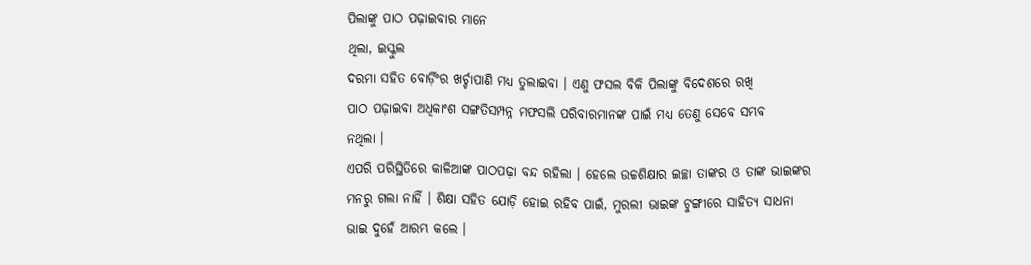ପିଲାଙ୍କୁ ପାଠ ପଢ଼ାଇବାର ମାନେ
ଥିଲା, ଇସ୍କୁଲ
ଦରମା ସହିତ ବୋର୍ଡ଼ିଂର ଖର୍ଚ୍ଚାପାଣି ମଧ୍ୟ ତୁଲାଇବା । ଏଣୁ ଫସଲ ବିକି ପିଲାଙ୍କୁ ବିଦେଶରେ ରଖି
ପାଠ ପଢ଼ାଇବା ଅଧିକାଂଶ ସଙ୍ଗତିସମ୍ପନ୍ନ ମଫସଲି ପରିବାରମାନଙ୍କ ପାଇଁ ମଧ୍ୟ ତେଣୁ ସେବେ ସମ୍ଭବ
ନଥିଲା ।
ଏପରି ପରିସ୍ଥିତିରେ କାଳିଆଙ୍କ ପାଠପଢ଼ା ବନ୍ଦ ରହିଲା । ହେଲେ ଉଚ୍ଚଶିକ୍ଷାର ଇଚ୍ଛା ତାଙ୍କର ଓ ତାଙ୍କ ଭାଇଙ୍କର ମନରୁ ଗଲା ନାହିଁ । ଶିକ୍ଷା ସହିତ ଯୋଡ଼ି ହୋଇ ରହିବ ପାଇଁ, ମୁରଲୀ ଭାଇଙ୍କ ଟୁଙ୍ଗୀରେ ସାହିତ୍ୟ ସାଧନା ଭାଇ ଦୁହେଁ ଆରମ୍ଭ କଲେ ।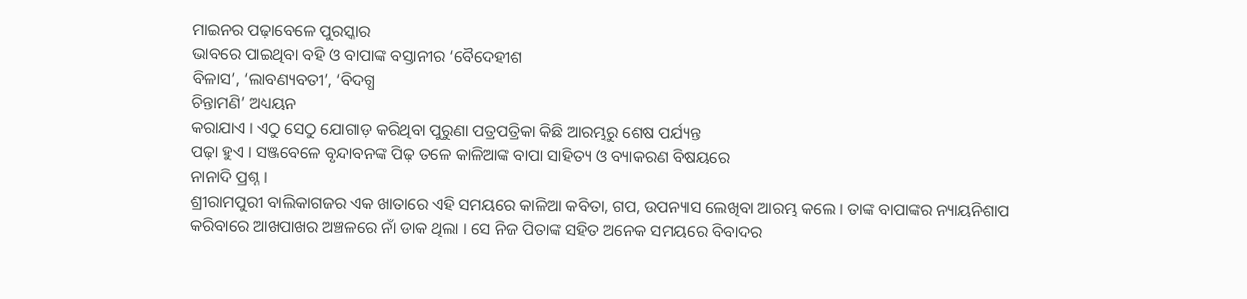ମାଇନର ପଢ଼ାବେଳେ ପୁରସ୍କାର
ଭାବରେ ପାଇଥିବା ବହି ଓ ବାପାଙ୍କ ବସ୍ତାନୀର ‘ବୈଦେହୀଶ
ବିଳାସ’, ‘ଲାବଣ୍ୟବତୀ’, ‘ବିଦଗ୍ଧ
ଚିନ୍ତାମଣି’ ଅଧ୍ୟୟନ
କରାଯାଏ । ଏଠୁ ସେଠୁ ଯୋଗାଡ଼ କରିଥିବା ପୁରୁଣା ପତ୍ରପତ୍ରିକା କିଛି ଆରମ୍ଭରୁ ଶେଷ ପର୍ଯ୍ୟନ୍ତ
ପଢ଼ା ହୁଏ । ସଞ୍ଜବେଳେ ବୃନ୍ଦାବନଙ୍କ ପିଢ଼ ତଳେ କାଳିଆଙ୍କ ବାପା ସାହିତ୍ୟ ଓ ବ୍ୟାକରଣ ବିଷୟରେ
ନାନାଦି ପ୍ରଶ୍ନ ।
ଶ୍ରୀରାମପୁରୀ ବାଲିକାଗଜର ଏକ ଖାତାରେ ଏହି ସମୟରେ କାଳିଆ କବିତା, ଗପ, ଉପନ୍ୟାସ ଲେଖିବା ଆରମ୍ଭ କଲେ । ତାଙ୍କ ବାପାଙ୍କର ନ୍ୟାୟନିଶାପ କରିବାରେ ଆଖପାଖର ଅଞ୍ଚଳରେ ନାଁ ଡାକ ଥିଲା । ସେ ନିଜ ପିତାଙ୍କ ସହିତ ଅନେକ ସମୟରେ ବିବାଦର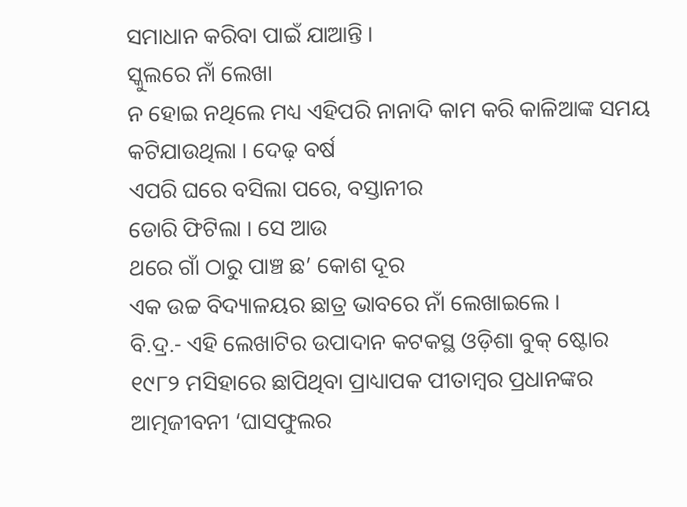ସମାଧାନ କରିବା ପାଇଁ ଯାଆନ୍ତି ।
ସ୍କୁଲରେ ନାଁ ଲେଖା
ନ ହୋଇ ନଥିଲେ ମଧ୍ୟ ଏହିପରି ନାନାଦି କାମ କରି କାଳିଆଙ୍କ ସମୟ କଟିଯାଉଥିଲା । ଦେଢ଼ ବର୍ଷ
ଏପରି ଘରେ ବସିଲା ପରେ, ବସ୍ତାନୀର
ଡୋରି ଫିଟିଲା । ସେ ଆଉ
ଥରେ ଗାଁ ଠାରୁ ପାଞ୍ଚ ଛ’ କୋଶ ଦୂର
ଏକ ଉଚ୍ଚ ବିଦ୍ୟାଳୟର ଛାତ୍ର ଭାବରେ ନାଁ ଲେଖାଇଲେ ।
ବି.ଦ୍ର.- ଏହି ଲେଖାଟିର ଉପାଦାନ କଟକସ୍ଥ ଓଡ଼ିଶା ବୁକ୍ ଷ୍ଟୋର ୧୯୮୨ ମସିହାରେ ଛାପିଥିବା ପ୍ରାଧ୍ୟାପକ ପୀତାମ୍ବର ପ୍ରଧାନଙ୍କର ଆତ୍ମଜୀବନୀ ‘ଘାସଫୁଲର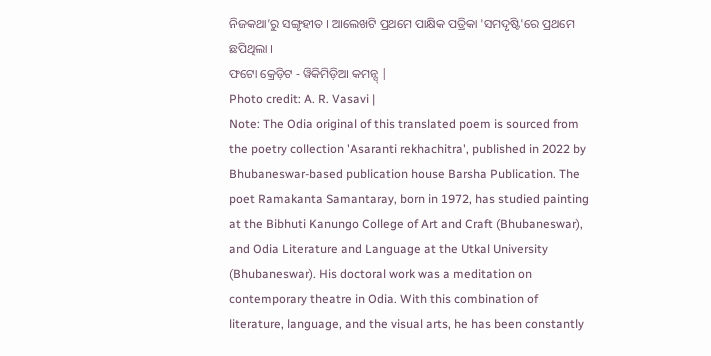ନିଜକଥା’ରୁ ସଙ୍ଗୃହୀତ । ଆଲେଖଟି ପ୍ରଥମେ ପାକ୍ଷିକ ପତ୍ରିକା 'ସମଦୃଷ୍ଟି'ରେ ପ୍ରଥମେ ଛପିଥିଲା ।
ଫଟୋ କ୍ରେଡ଼ିଟ - ୱିକିମିଡ଼ିଆ କମନ୍ସ୍ |
Photo credit: A. R. Vasavi |
Note: The Odia original of this translated poem is sourced from the poetry collection 'Asaranti rekhachitra', published in 2022 by Bhubaneswar-based publication house Barsha Publication. The poet Ramakanta Samantaray, born in 1972, has studied painting at the Bibhuti Kanungo College of Art and Craft (Bhubaneswar), and Odia Literature and Language at the Utkal University (Bhubaneswar). His doctoral work was a meditation on contemporary theatre in Odia. With this combination of literature, language, and the visual arts, he has been constantly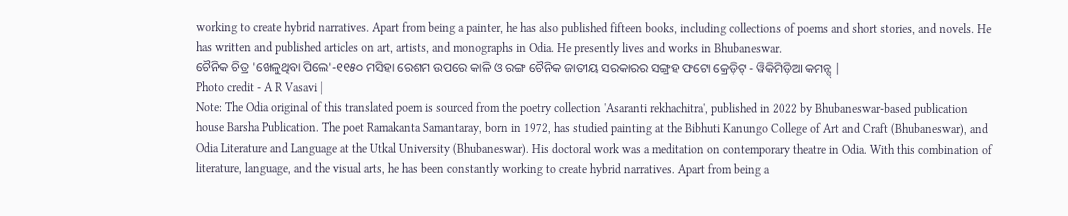working to create hybrid narratives. Apart from being a painter, he has also published fifteen books, including collections of poems and short stories, and novels. He has written and published articles on art, artists, and monographs in Odia. He presently lives and works in Bhubaneswar.
ଚୈନିକ ଚିତ୍ର 'ଖେଳୁଥିବା ପିଲେ'-୧୧୫୦ ମସିହା ରେଶମ ଉପରେ କାଳି ଓ ରଙ୍ଗ ଚୈନିକ ଜାତୀୟ ସରକାରର ସଙ୍ଗ୍ରହ ଫଟୋ କ୍ରେଡ଼ିଟ୍ - ୱିକିମିଡ଼ିଆ କମନ୍ସ୍ |
Photo credit - A R Vasavi |
Note: The Odia original of this translated poem is sourced from the poetry collection 'Asaranti rekhachitra', published in 2022 by Bhubaneswar-based publication house Barsha Publication. The poet Ramakanta Samantaray, born in 1972, has studied painting at the Bibhuti Kanungo College of Art and Craft (Bhubaneswar), and Odia Literature and Language at the Utkal University (Bhubaneswar). His doctoral work was a meditation on contemporary theatre in Odia. With this combination of literature, language, and the visual arts, he has been constantly working to create hybrid narratives. Apart from being a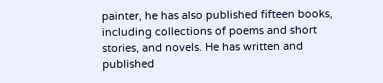painter, he has also published fifteen books, including collections of poems and short stories, and novels. He has written and published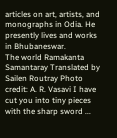articles on art, artists, and monographs in Odia. He presently lives and works in Bhubaneswar.
The world Ramakanta Samantaray Translated by Sailen Routray Photo credit: A. R. Vasavi I have cut you into tiny pieces with the sharp sword ...